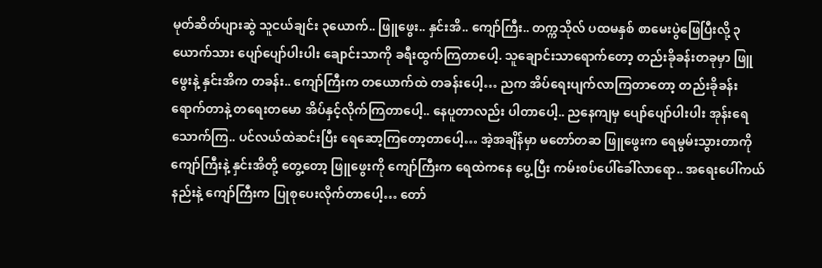မုတ်ဆိတ်ပျားဆွဲ သူငယ်ချင်း ၃ယောက်.. ဖြူဖွေး.. နှင်းအိ.. ကျော်ကြီး.. တက္ကသိုလ် ပထမနှစ် စာမေးပွဲဖြေပြီးလို့ ၃ယောက်သား ပျော်ပျော်ပါးပါး ချောင်းသာကို ခရီးထွက်ကြတာပေါ့. သူချောင်းသာရောက်တော့ တည်းခိုခန်းတခုမှာ ဖြူဖွေးနဲ့ နှင်းအိက တခန်း.. ကျော်ကြီးက တယောက်ထဲ တခန်းပေါ့… ညက အိပ်ရေးပျက်လာကြတာတော့ တည်းခိုခန်းရောက်တာနဲ့ တရေးတမော အိပ်နှင့်လိုက်ကြတာပေါ့.. နေပူတာလည်း ပါတာပေါ့.. ညနေကျမှ ပျော်ပျော်ပါးပါး အုန်းရေသောက်ကြ.. ပင်လယ်ထဲဆင်းပြီး ရေဆော့ကြတော့တာပေါ့… အဲ့အချိန်မှာ မတော်တဆ ဖြူဖွေးက ရေမွမ်းသွားတာကို ကျော်ကြီးနဲ့ နှင်းအိတို့ တွေ့တော့ ဖြူဖွေးကို ကျော်ကြီးက ရေထဲကနေ ပွေ့ပြီး ကမ်းစပ်ပေါ်ခေါ်လာရော.. အရေးပေါ်ကယ်နည်းနဲ့ ကျော်ကြီးက ပြုစုပေးလိုက်တာပေါ့… တော်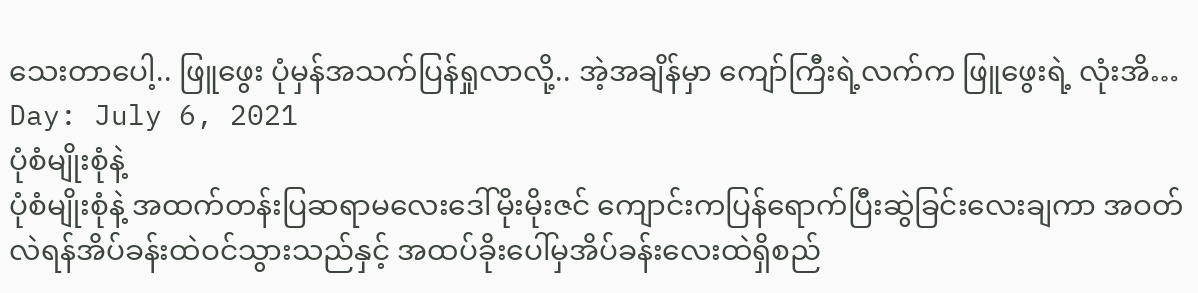သေးတာပေါ့.. ဖြူဖွေး ပုံမှန်အသက်ပြန်ရှုလာလို့.. အဲ့အချိန်မှာ ကျော်ကြီးရဲ့လက်က ဖြူဖွေးရဲ့ လုံးအိ…
Day: July 6, 2021
ပုံစံမျိုးစုံနဲ့
ပုံစံမျိုးစုံနဲ့ အထက်တန်းပြဆရာမလေးဒေါ်မိုးမိုးဇင် ကျောင်းကပြန်ရောက်ပြီးဆွဲခြင်းလေးချကာ အဝတ်လဲရန်အိပ်ခန်းထဲဝင်သွားသည်နှင့် အထပ်ခိုးပေါ်မှအိပ်ခန်းလေးထဲရှိစည်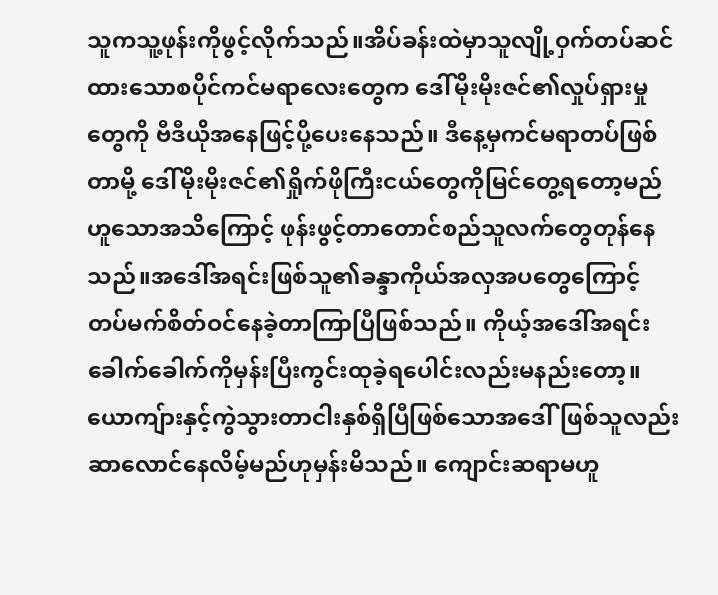သူကသူ့ဖုန်းကိုဖွင့်လိုက်သည်။အိပ်ခန်းထဲမှာသူလျို့ဝှက်တပ်ဆင်ထားသောစပိုင်ကင်မရာလေးတွေက ဒေါ်မိုးမိုးဇင်၏လှုပ်ရှားမှုတွေကို ဗီဒီယိုအနေဖြင့်ပို့ပေးနေသည်။ ဒီနေ့မှကင်မရာတပ်ဖြစ်တာမို့ ဒေါ်မိုးမိုးဇင်၏ရှိုက်ဖိုကြီးငယ်တွေကိုမြင်တွေ့ရတော့မည်ဟူသောအသိကြောင့် ဖုန်းဖွင့်တာတောင်စည်သူလက်တွေတုန်နေသည်။အဒေါ်အရင်းဖြစ်သူ၏ခန္ဒာကိုယ်အလှအပတွေကြောင့် တပ်မက်စိတ်ဝင်နေခဲ့တာကြာပြီဖြစ်သည်။ ကိုယ့်အဒေါ်အရင်းခေါက်ခေါက်ကိုမှန်းပြီးကွင်းထုခဲ့ရပေါင်းလည်းမနည်းတော့။ယောကျ်ားနှင့်ကွဲသွားတာငါးနှစ်ရှိပြီဖြစ်သောအဒေါ်ဖြစ်သူလည်းဆာလောင်နေလိမ့်မည်ဟုမှန်းမိသည်။ ကျောင်းဆရာမဟူ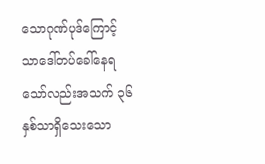သောဂုဏ်ပုဒ်ကြောင့်သာဒေါ်တပ်ခေါ်နေရသော်လည်းအသက် ၃၆ နှစ်သာရှိသေးသော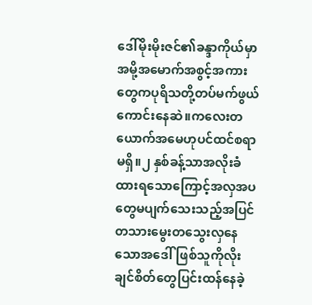ဒေါ်မိုးမိုးဇင်၏ခန္ဒာကိုယ်မှာ အမို့အမောက်အစွင့်အကားတွေကပုရိသတို့တပ်မက်ဖွယ်ကောင်းနေဆဲ။ကလေးတယောက်အမေဟုပင်ထင်စရာမရှိ။၂ နှစ်ခန့်သာအလိုးခံထားရသောကြောင့်အလှအပတွေမပျက်သေးသည့်အပြင်တသားမွေးတသွေးလှနေသောအဒေါ်ဖြစ်သူကိုလိုးချင်စိတ်တွေပြင်းထန်နေခဲ့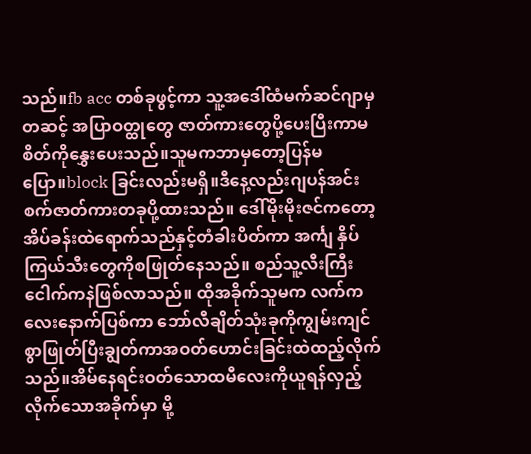သည်။fb acc တစ်ခုဖွင့်ကာ သူ့အဒေါ်ထံမက်ဆင်ဂျာမှတဆင့် အပြာဝတ္ထုတွေ ဇာတ်ကားတွေပို့ပေးပြီးကာမစိတ်ကိုနွှေးပေးသည်။သူမကဘာမှတော့ပြန်မပြော။block ခြင်းလည်းမရှိ။ဒီနေ့လည်းဂျပန်အင်းစက်ဇာတ်ကားတခုပို့ထားသည်။ ဒေါ်မိုးမိုးဇင်ကတော့ အိပ်ခန်းထဲရောက်သည်နှင့်တံခါးပိတ်ကာ အင်္ကျ နှိပ်ကြယ်သီးတွေကိုစဖြုတ်နေသည်။ စည်သူ့လီးကြီးငေါက်ကနဲဖြစ်လာသည်။ ထိုအခိုက်သူမက လက်ကလေးနောက်ပြစ်ကာ ဘော်လီချိတ်သုံးခုကိုကျွမ်းကျင်စွာဖြုတ်ပြီးချွတ်ကာအဝတ်ဟောင်းခြင်းထဲထည့်လိုက်သည်။အိမ်နေရင်းဝတ်သောထမီလေးကိုယူရန်လှည့်လိုက်သောအခိုက်မှာ မို့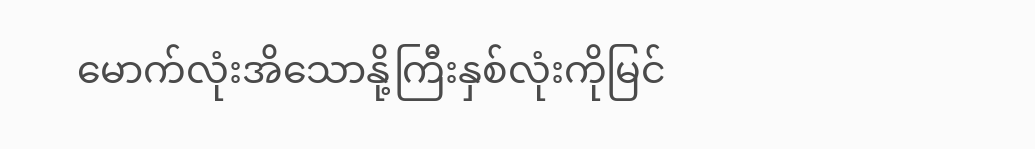မောက်လုံးအိသောနို့ကြီးနှစ်လုံးကိုမြင်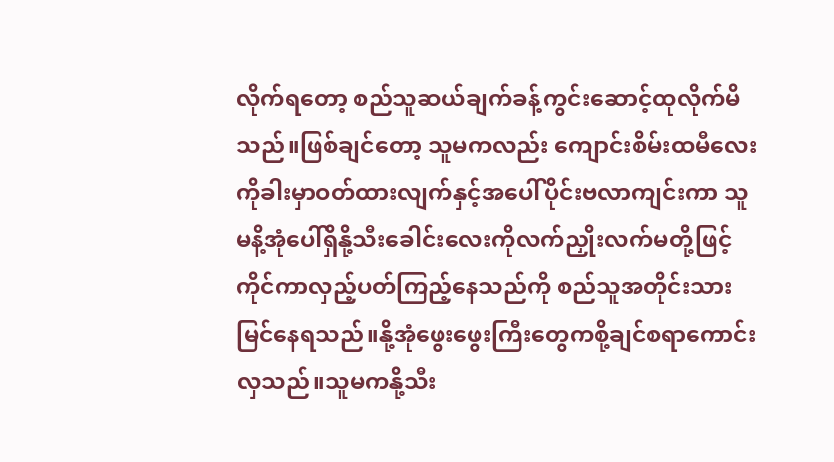လိုက်ရတော့ စည်သူဆယ်ချက်ခန့်ကွင်းဆောင့်ထုလိုက်မိသည်။ဖြစ်ချင်တော့ သူမကလည်း ကျောင်းစိမ်းထမီလေးကိုခါးမှာဝတ်ထားလျက်နှင့်အပေါ်ပိုင်းဗလာကျင်းကာ သူမနိ့အုံပေါ်ရှိနို့သီးခေါင်းလေးကိုလက်ညှိုးလက်မတို့ဖြင့်ကိုင်ကာလှည့်ပတ်ကြည့်နေသည်ကို စည်သူအတိုင်းသားမြင်နေရသည်။နို့အုံဖွေးဖွေးကြီးတွေကစို့ချင်စရာကောင်းလှသည်။သူမကနို့သီး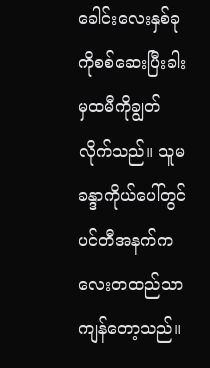ခေါင်းလေးနှစ်ခုကိုစစ်ဆေးပြီးခါးမှထမီကိုချွတ်လိုက်သည်။ သူမခန္ဒာကိုယ်ပေါ်တွင်ပင်တီအနက်ကလေးတထည်သာကျန်တော့သည်။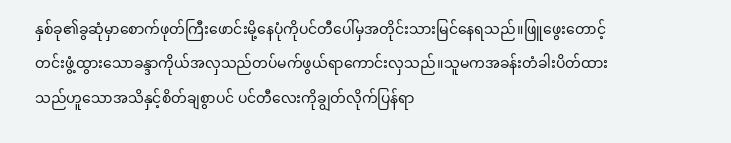နှစ်ခု၏ခွဆုံမှာစောက်ဖုတ်ကြီးဖောင်းမို့နေပုံကိုပင်တီပေါ်မှအတိုင်းသားမြင်နေရသည်။ဖြူဖွေးတောင့်တင်းဖွံ့ထွားသောခန္ဒာကိုယ်အလှသည်တပ်မက်ဖွယ်ရာကောင်းလှသည်။သူမကအခန်းတံခါးပိတ်ထားသည်ဟူသောအသိနှင့်စိတ်ချစွာပင် ပင်တီလေးကိုချွတ်လိုက်ပြန်ရာ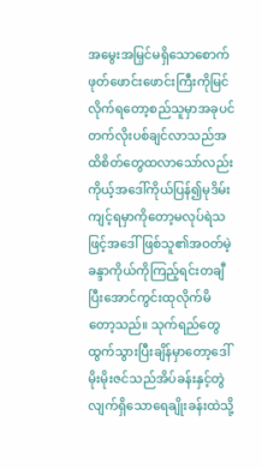အမွေးအမြှင်မရှိသောစောက်ဖုတ်ဖောင်းဖောင်းကြီးကိုမြင်လိုက်ရတော့စည်သူမှာအခုပင်တက်လိုးပစ်ချင်လာသည်အထိစိတ်တွေထလာသော်လည်း ကိုယ့်အဒေါ်ကိုယ်ပြန်၍မုဒိမ်းကျင့်ရမှာကိုတော့မလုပ်ရဲသဖြင့်အဒေါ်ဖြစ်သူ၏အဝတ်မဲ့ခန္ဒာကိုယ်ကိုကြည့်ရင်းတချီပြီးအောင်ကွင်းထုလိုက်မိတော့သည်။ သုက်ရည်တွေထွက်သွားပြီးချိန်မှာတော့ဒေါ်မိုးမိုးဇင်သည်အိပ်ခန်းနှင့်တွဲလျက်ရှိသောရေချိုးခန်းထဲသို့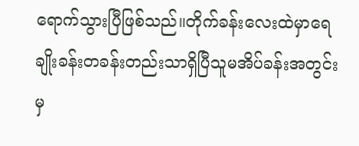ရောက်သွားပြီဖြစ်သည်။တိုက်ခန်းလေးထဲမှာရေချိုးခန်းတခန်းတည်းသာရှိပြီသူမအိပ်ခန်းအတွင်းမှ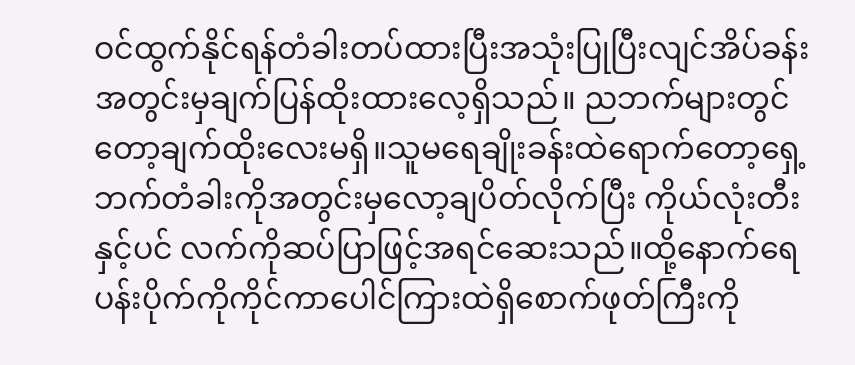ဝင်ထွက်နိုင်ရန်တံခါးတပ်ထားပြီးအသုံးပြုပြီးလျင်အိပ်ခန်းအတွင်းမှချက်ပြန်ထိုးထားလေ့ရှိသည်။ ညဘက်များတွင်တော့ချက်ထိုးလေးမရှိ။သူမရေချိုးခန်းထဲရောက်တော့ရှေ့ဘက်တံခါးကိုအတွင်းမှလော့ချပိတ်လိုက်ပြီး ကိုယ်လုံးတီးနှင့်ပင် လက်ကိုဆပ်ပြာဖြင့်အရင်ဆေးသည်။ထို့နောက်ရေပန်းပိုက်ကိုကိုင်ကာပေါင်ကြားထဲရှိစောက်ဖုတ်ကြီးကို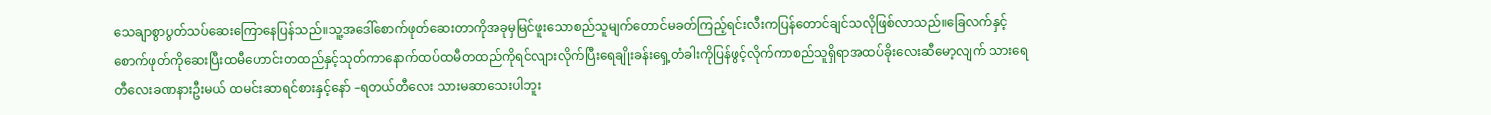သေချာစွာပွတ်သပ်ဆေးကြောနေပြန်သည်။သူ့အဒေါ်စောက်ဖုတ်ဆေးတာကိုအခုမှမြင်ဖူးသောစည်သူမျက်တောင်မခတ်ကြည့်ရင်းလီးကပြန်တောင်ချင်သလိုဖြစ်လာသည်။ခြေလက်နှင့်စောက်ဖုတ်ကိုဆေးပြီးထမီဟောင်းတထည်နှင့်သုတ်ကာနောက်ထပ်ထမီတထည်ကိုရင်လျားလိုက်ပြီးရေချိုးခန်းရှေ့တံခါးကိုပြန်ဖွင့်လိုက်ကာစည်သူရှိရာအထပ်ခိုးလေးဆီမော့လျက် သားရေ တီလေးခဏနားဦးမယ် ထမင်းဆာရင်စားနှင့်နော် –ရတယ်တီလေး သားမဆာသေးပါဘူး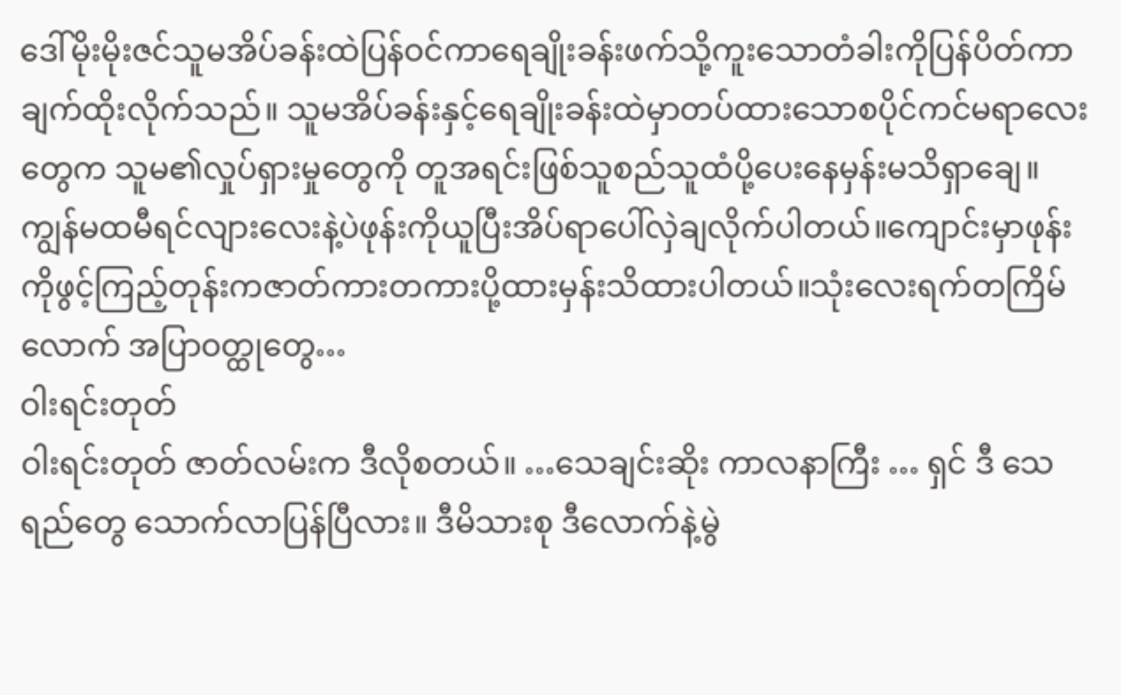ဒေါ်မိုးမိုးဇင်သူမအိပ်ခန်းထဲပြန်ဝင်ကာရေချိုးခန်းဖက်သို့ကူးသောတံခါးကိုပြန်ပိတ်ကာချက်ထိုးလိုက်သည်။ သူမအိပ်ခန်းနှင့်ရေချိုးခန်းထဲမှာတပ်ထားသောစပိုင်ကင်မရာလေးတွေက သူမ၏လှုပ်ရှားမှုတွေကို တူအရင်းဖြစ်သူစည်သူထံပို့ပေးနေမှန်းမသိရှာချေ။ ကျွန်မထမီရင်လျားလေးနဲ့ပဲဖုန်းကိုယူပြီးအိပ်ရာပေါ်လှဲချလိုက်ပါတယ်။ကျောင်းမှာဖုန်းကိုဖွင့်ကြည့်တုန်းကဇာတ်ကားတကားပို့ထားမှန်းသိထားပါတယ်။သုံးလေးရက်တကြိမ်လောက် အပြာဝတ္ထုတွေ…
ဝါးရင်းတုတ်
ဝါးရင်းတုတ် ဇာတ်လမ်းက ဒီလိုစတယ်။ …သေချင်းဆိုး ကာလနာကြီး … ရှင် ဒီ သေရည်တွေ သောက်လာပြန်ပြီလား။ ဒီမိသားစု ဒီလောက်နဲ့မွဲ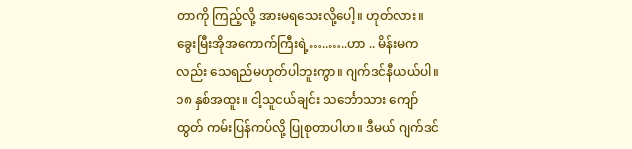တာကို ကြည့်လို့ အားမရသေးလို့ပေါ့။ ဟုတ်လား။ ခွေးမြီးအိုအကောက်ကြီးရဲ့…..…..ဟာ .. မိန်းမကလည်း သေရည်မဟုတ်ပါဘူးကွာ။ ဂျက်ဒင်နီယယ်ပါ။ ၁၈ နှစ်အထူး။ ငါ့သူငယ်ချင်း သင်္ဘောသား ကျော်ထွတ် ကမ်းပြန်ကပ်လို့ ပြုစုတာပါဟ။ ဒီမယ် ဂျက်ဒင်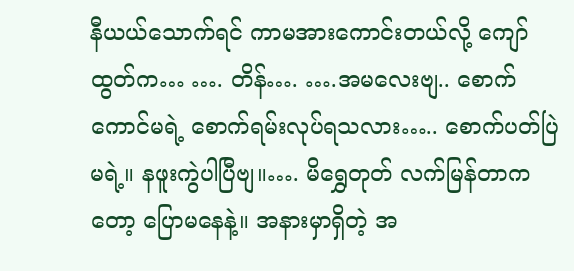နီယယ်သောက်ရင် ကာမအားကောင်းတယ်လို့ ကျော်ထွတ်က… …. တိန်…. ….အမလေးဗျ.. စောက်ကောင်မရဲ့ စောက်ရမ်းလုပ်ရသလား….. စောက်ပတ်ပြဲမရဲ့။ နဖူးကွဲပါပြီဗျ။…. မိရွှေတုတ် လက်မြန်တာကတော့ ပြောမနေနဲ့။ အနားမှာရှိတဲ့ အ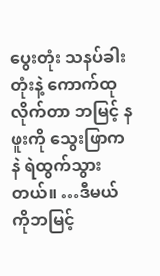ပွေးတုံး သနပ်ခါးတုံးနဲ့ ကောက်ထုလိုက်တာ ဘမြင့် နဖူးကို သွေးဖြာကနဲ ရဲထွက်သွားတယ်။ …ဒီမယ် ကိုဘမြင့်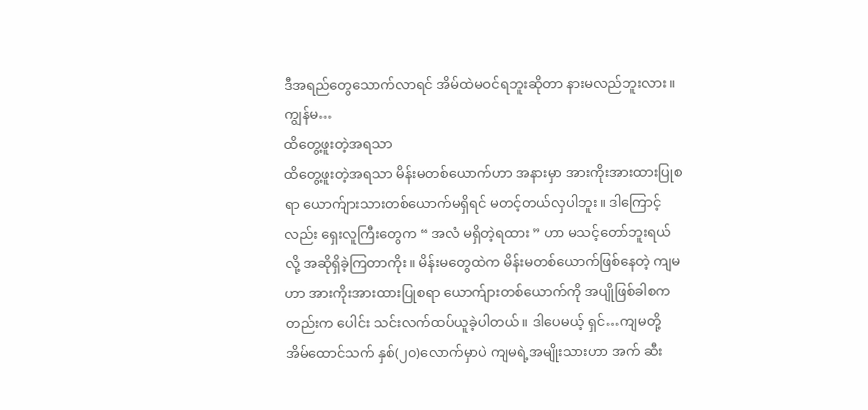ဒီအရည်တွေသောက်လာရင် အိမ်ထဲမဝင်ရဘူးဆိုတာ နားမလည်ဘူးလား။ ကျွန်မ…
ထိတွေ့ဖူးတဲ့အရသာ
ထိတွေ့ဖူးတဲ့အရသာ မိန်းမတစ်ယောက်ဟာ အနားမှာ အားကိုးအားထားပြုစရာ ယောက်ျားသားတစ်ယောက်မရှိရင် မတင့်တယ်လှပါဘူး။ ဒါကြောင့်လည်း ရှေးလူကြီးတွေက “ အလံ မရှိတဲ့ရထား ” ဟာ မသင့်တော်ဘူးရယ်လို့ အဆိုရှိခဲ့ကြတာကိုး။ မိန်းမတွေထဲက မိန်းမတစ်ယောက်ဖြစ်နေတဲ့ ကျမဟာ အားကိုးအားထားပြုစရာ ယောက်ျားတစ်ယောက်ကို အပျိုဖြစ်ခါစကတည်းက ပေါင်း သင်းလက်ထပ်ယူခဲ့ပါတယ်။ ဒါပေမယ့် ရှင်…ကျမတို့ အိမ်ထောင်သက် နှစ်(၂၀)လောက်မှာပဲ ကျမရဲ့အမျိုးသားဟာ အက် ဆီး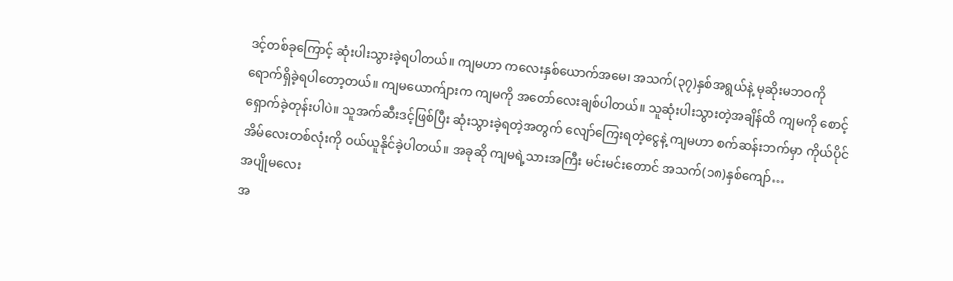ဒင့်တစ်ခုကြောင့် ဆုံးပါးသွားခဲ့ရပါတယ်။ ကျမဟာ ကလေးနှစ်ယောက်အမေ၊ အသက်(၃၇)နှစ်အရွယ်နဲ့ မုဆိုးမဘဝကို ရောက်ရှိခဲ့ရပါတော့တယ်။ ကျမယောက်ျားက ကျမကို အတော်လေးချစ်ပါတယ်။ သူဆုံးပါးသွားတဲ့အချိန်ထိ ကျမကို စောင့် ရှောက်ခဲ့တုန်းပါပဲ။ သူအက်ဆီးဒင့်ဖြစ်ပြီး ဆုံးသွားခဲ့ရတဲ့အတွက် လျော်ကြေးရတဲ့ငွေနဲ့ ကျမဟာ စက်ဆန်းဘက်မှာ ကိုယ်ပိုင် အိမ်လေးတစ်လုံးကို ဝယ်ယူနိုင်ခဲ့ပါတယ်။ အခုဆို ကျမရဲ့သားအကြီး မင်းမင်းတောင် အသက်(၁၈)နှစ်ကျော်…
အပျိုမလေး
အ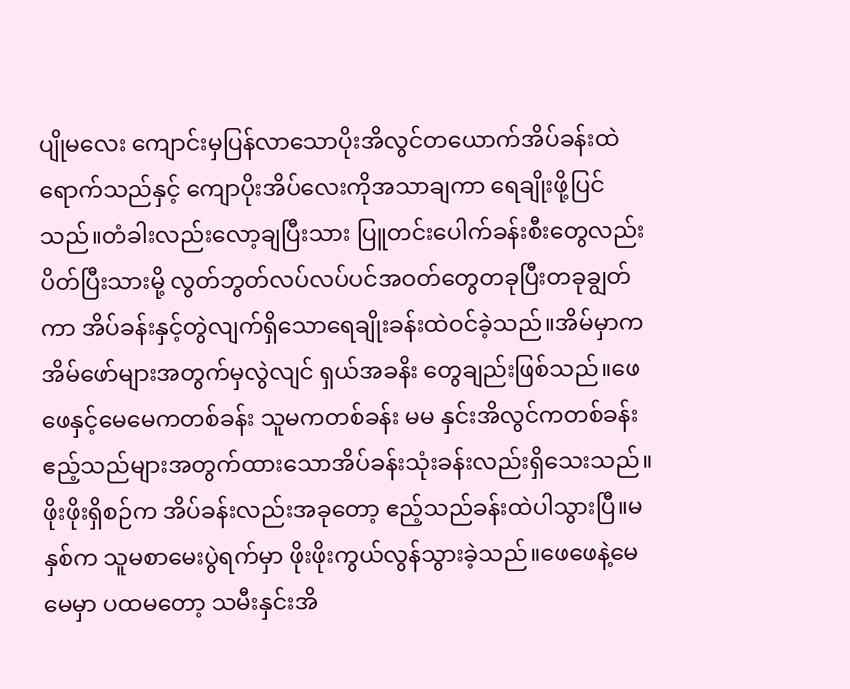ပျိုမလေး ကျောင်းမှပြန်လာသောပိုးအိလွင်တယောက်အိပ်ခန်းထဲရောက်သည်နှင့် ကျောပိုးအိပ်လေးကိုအသာချကာ ရေချိုးဖို့ပြင်သည်။တံခါးလည်းလော့ချပြီးသား ပြူတင်းပေါက်ခန်းစီးတွေလည်းပိတ်ပြီးသားမို့ လွတ်ဘွတ်လပ်လပ်ပင်အဝတ်တွေတခုပြီးတခုချွတ်ကာ အိပ်ခန်းနှင့်တွဲလျက်ရှိသောရေချိုးခန်းထဲဝင်ခဲ့သည်။အိမ်မှာက အိမ်ဖော်များအတွက်မှလွဲလျင် ရှယ်အခနိး တွေချည်းဖြစ်သည်။ဖေဖေနှင့်မေမေကတစ်ခန်း သူမကတစ်ခန်း မမ နှင်းအိလွင်ကတစ်ခန်း ဧည့်သည်များအတွက်ထားသောအိပ်ခန်းသုံးခန်းလည်းရှိသေးသည်။ဖိုးဖိုးရှိစဉ်က အိပ်ခန်းလည်းအခုတော့ ဧည့်သည်ခန်းထဲပါသွားပြီ။မနှစ်က သူမစာမေးပွဲရက်မှာ ဖိုးဖိုးကွယ်လွန်သွားခဲ့သည်။ဖေဖေနဲ့မေမေမှာ ပထမတော့ သမီးနှင်းအိ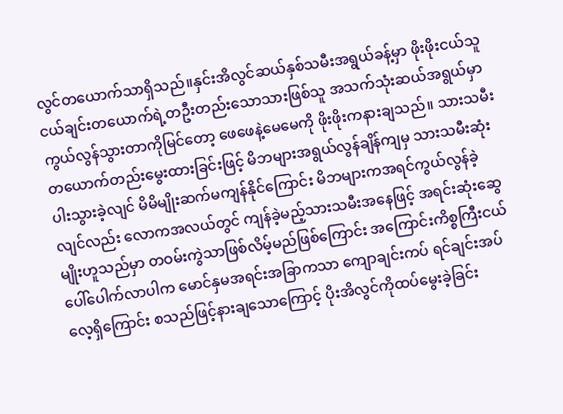လွင်တယောက်သာရှိသည်။နှင်းအိလွင်ဆယ်နှစ်သမီးအရွယ်ခန့်မှာ ဖိုးဖိုးငယ်သူငယ်ချင်းတယောက်ရဲ့တဦးတည်းသောသားဖြစ်သူ အသက်သုံးဆယ်အရွယ်မှာကွယ်လွန်သွားတာကိုမြင်တော့ ဖေဖေနဲ့မေမေကို ဖိုးဖိုးကနားချသည်။ သားသမီးတယောက်တည်းမွေးထားခြင်းဖြင့် မိဘများအရွယ်လွန်ချိန်ကျမှ သားသမီးဆုံးပါးသွားခဲ့လျင် မိမိမျိုးဆက်မကျန်နိုင်ကြောင်း မိဘများကအရင်ကွယ်လွန်ခဲ့လျင်လည်း လောကအလယ်တွင် ကျန်ခဲ့မည့်သားသမီးအနေဖြင့် အရင်းဆုံးဆွေမျိုးဟူသည်မှာ တဝမ်းကွဲသာဖြစ်လိမ့်မည်ဖြစ်ကြောင်း အကြောင်းကိစ္စကြီးငယ်ပေါ်ပေါက်လာပါက မောင်နှမအရင်းအခြာကသာ ကျောချင်းကပ် ရင်ချင်းအပ်လေ့ရှိကြောင်း စသည်ဖြင့်နားချသောကြောင့် ပိုးအိလွင်ကိုထပ်မွေးခဲ့ခြင်း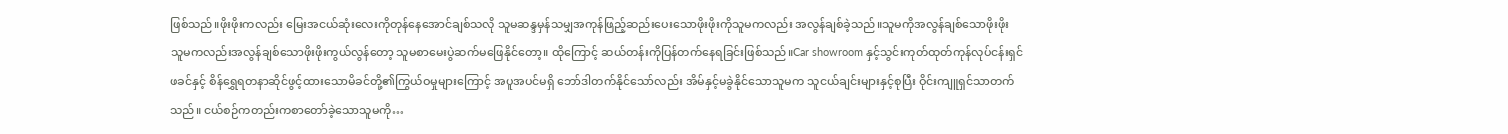ဖြစ်သည်။ဖိုးဖိုးကလည်း မြေးအငယ်ဆုံးလေးကိုတုန်နေအောင်ချစ်သလို သူမဆန္ဒမှန်သမျှအကုန်ဖြည့်ဆည်းပေးသောဖိုးဖိုးကိုသူမကလည်း အလွန်ချစ်ခဲ့သည်။သူမကိုအလွန်ချစ်သောဖိုးဖိုး သူမကလည်းအလွန်ချစ်သောဖိုးဖိုးကွယ်လွန်တော့ သူမစာမေးပွဲဆက်မဖြေနိုင်တော့။ ထိုကြောင့် ဆယ်တန်းကိုပြန်တက်နေရခြင်းဖြစ်သည်။Car showroom နှင့်သွင်းကုတ်ထုတ်ကုန်လုပ်ငန်းရှင်ဖခင်နှင့် စိန်ရွှေရတနာဆိုင်ဖွင့်ထားသောမိခင်တို့၏ကြွယ်ဝမှုများကြောင့် အပူအပင်မရှိ ဘော်ဒါတက်နိုင်သော်လည်း အိမ်နှင့်မခွဲနိုင်သောသူမက သူငယ်ချင်းများနှင့်စုပြီး ဝိုင်းကျူရှင်သာတက်သည်။ ငယ်စဉ်ကတည်းကစာတော်ခဲ့သောသူမကို…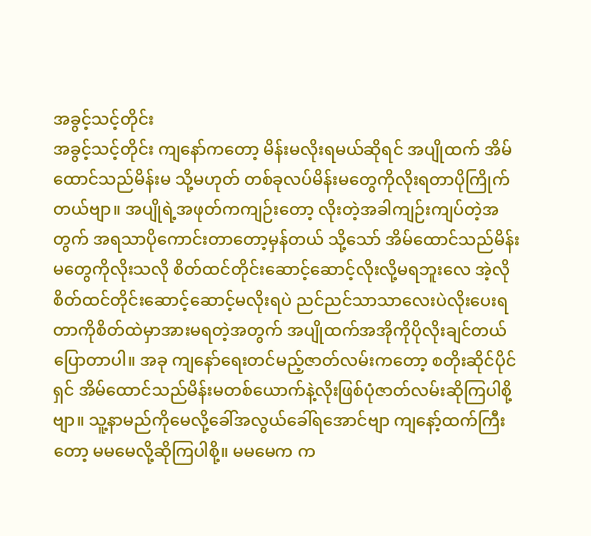အခွင့်သင့်တိုင်း
အခွင့်သင့်တိုင်း ကျနော်ကတော့ မိန်းမလိုးရမယ်ဆိုရင် အပျိုထက် အိမ်ထောင်သည်မိန်းမ သို့မဟုတ် တစ်ခုလပ်မိန်းမတွေကိုလိုးရတာပိုကြိုက်တယ်ဗျာ။ အပျိုရဲ့အဖုတ်ကကျဉ်းတော့ လိုးတဲ့အခါကျဉ်းကျပ်တဲ့အတွက် အရသာပိုကောင်းတာတော့မှန်တယ် သို့သော် အိမ်ထောင်သည်မိန်းမတွေကိုလိုးသလို စိတ်ထင်တိုင်းဆောင့်ဆောင့်လိုးလို့မရဘူးလေ အဲ့လိုစိတ်ထင်တိုင်းဆောင့်ဆောင့်မလိုးရပဲ ညင်ညင်သာသာလေးပဲလိုးပေးရတာကိုစိတ်ထဲမှာအားမရတဲ့အတွက် အပျိုထက်အအိုကိုပိုလိုးချင်တယ်ပြောတာပါ။ အခု ကျနော်ရေးတင်မည့်ဇာတ်လမ်းကတော့ စတိုးဆိုင်ပိုင်ရှင် အိမ်ထောင်သည်မိန်းမတစ်ယောက်နဲ့လိုးဖြစ်ပုံဇာတ်လမ်းဆိုကြပါစို့ဗျာ။ သူ့နာမည်ကိုမေလို့ခေါ်အလွယ်ခေါ်ရအောင်ဗျာ ကျနော့်ထက်ကြီးတော့ မမမေလို့ဆိုကြပါစို့။ မမမေက က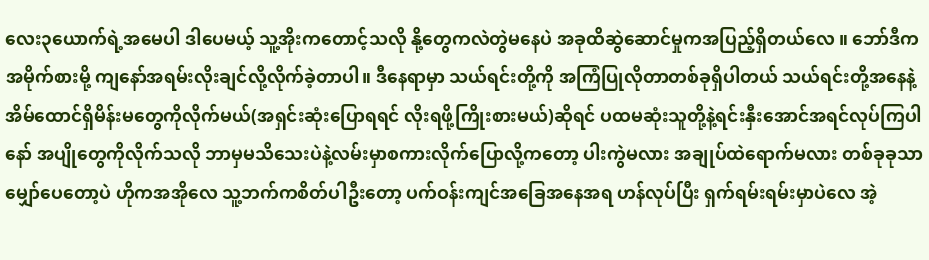လေး၃ယောက်ရဲ့အမေပါ ဒါပေမယ့် သူ့အိုးကတောင့်သလို နို့တွေကလဲတွဲမနေပဲ အခုထိဆွဲဆောင်မှုကအပြည့်ရှိတယ်လေ ။ ဘော်ဒီကအမိုက်စားမို့ ကျနော်အရမ်းလိုးချင်လို့လိုက်ခဲ့တာပါ။ ဒီနေရာမှာ သယ်ရင်းတို့ကို အကြံပြုလိုတာတစ်ခုရှိပါတယ် သယ်ရင်းတို့အနေနဲ့ အိမ်ထောင်ရှိမိန်းမတွေကိုလိုက်မယ်(အရှင်းဆုံးပြောရရင် လိုးရဖို့ကြိုးစားမယ်)ဆိုရင် ပထမဆုံးသူတို့နဲ့ရင်းနှီးအောင်အရင်လုပ်ကြပါနော် အပျိုတွေကိုလိုက်သလို ဘာမှမသိသေးပဲနဲ့လမ်းမှာစကားလိုက်ပြောလို့ကတော့ ပါးကွဲမလား အချုပ်ထဲရောက်မလား တစ်ခုခုသာမျှော်ပေတော့ပဲ ဟိုကအအိုလေ သူ့ဘက်ကစိတ်ပါဦးတော့ ပက်ဝန်းကျင်အခြေအနေအရ ဟန်လုပ်ပြီး ရှက်ရမ်းရမ်းမှာပဲလေ အဲ့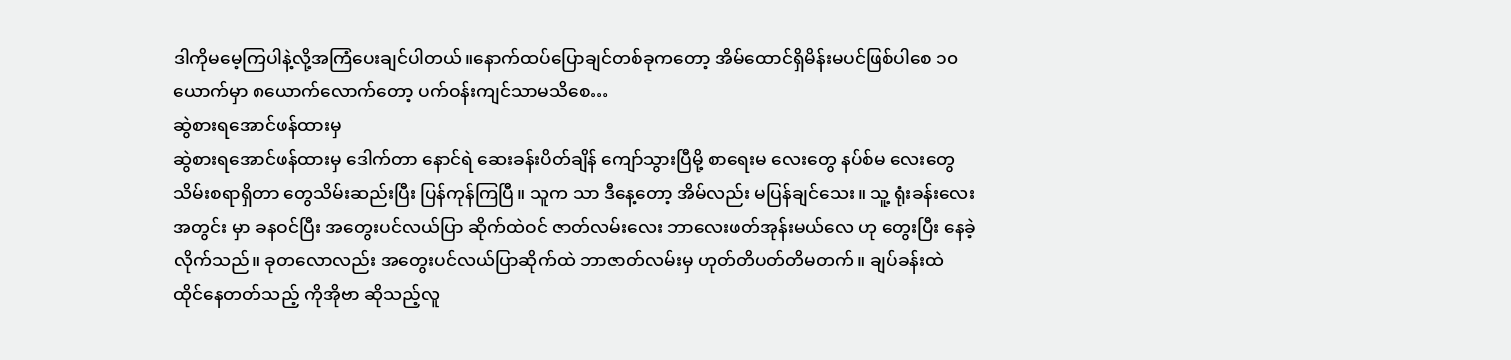ဒါကိုမမေ့ကြပါနဲ့လို့အကြံပေးချင်ပါတယ်။နောက်ထပ်ပြောချင်တစ်ခုကတော့ အိမ်ထောင်ရှိမိန်းမပင်ဖြစ်ပါစေ ၁၀ယောက်မှာ ၈ယောက်လောက်တော့ ပက်ဝန်းကျင်သာမသိစေ…
ဆွဲစားရအောင်ဖန်ထားမှ
ဆွဲစားရအောင်ဖန်ထားမှ ဒေါက်တာ နောင်ရဲ ဆေးခန်းပိတ်ချိန် ကျော်သွားပြီမို့ စာရေးမ လေးတွေ နပ်စ်မ လေးတွေ သိမ်းစရာရှိတာ တွေသိမ်းဆည်းပြီး ပြန်ကုန်ကြပြီ။ သူက သာ ဒီနေ့တော့ အိမ်လည်း မပြန်ချင်သေး။ သူ့ ရုံးခန်းလေး အတွင်း မှာ ခနဝင်ပြီး အတွေးပင်လယ်ပြာ ဆိုက်ထဲဝင် ဇာတ်လမ်းလေး ဘာလေးဖတ်အုန်းမယ်လေ ဟု တွေးပြီး နေခဲ့လိုက်သည်။ ခုတလောလည်း အတွေးပင်လယ်ပြာဆိုက်ထဲ ဘာဇာတ်လမ်းမှ ဟုတ်တိပတ်တိမတက်။ ချပ်ခန်းထဲ ထိုင်နေတတ်သည့် ကိုအိုဗာ ဆိုသည့်လူ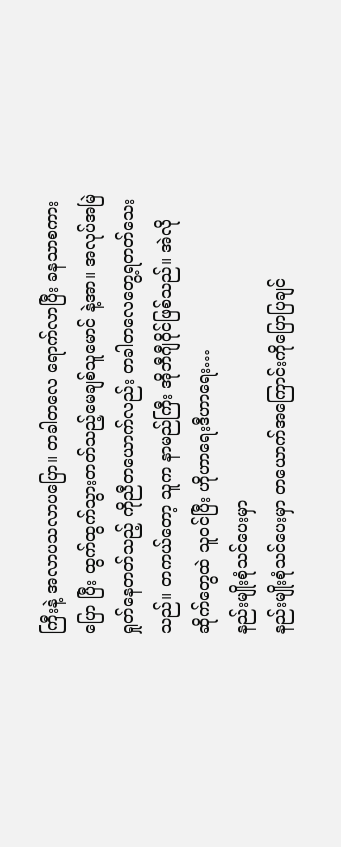ကြီးနဲ့ အလာပသလာပပြော။ တခါတလေ ရောက်လာပြီး ခနသာစကားပြော ပြီး ထွက်ထွက်သွားတတ်သည့်မေချစ်သူမောင် နဲ့အာ။ အလုပ်အမြဲရှုတ်နေတတ်သည့် ကိုညီတယောက်လည်း တခါတလေတွေ့ရတတ်သေးသည်။ တကယ်တော့ သူက နာမည်ကြီး အိုဘီဂျီဝိုင်ဖြစ်သည်။ အဲလို ဆိုက်တွေထဲ သူဝင်ပြီး ဟိုဟာရေးဒီဟာရေး…
နည်းမျိုးစုံသင်ပေးမှာ
နည်းမျိုးစုံသင်ပေးမှာ တယောက်အကြောင်းကိုပြောပြချင်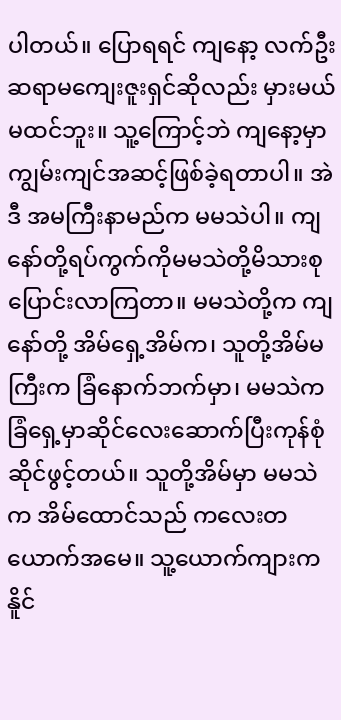ပါတယ်။ ပြောရရင် ကျနော့ လက်ဦးဆရာမကျေးဇူးရှင်ဆိုလည်း မှားမယ်မထင်ဘူး။ သူ့ကြောင့်ဘဲ ကျနော့မှာ ကျွမ်းကျင်အဆင့်ဖြစ်ခဲ့ရတာပါ။ အဲဒီ အမကြီးနာမည်က မမသဲပါ။ ကျနော်တို့ရပ်ကွက်ကိုမမသဲတို့မိသားစုပြောင်းလာကြတာ။ မမသဲတို့က ကျနော်တို့ အိမ်ရှေ့အိမ်က၊ သူတို့အိမ်မကြီးက ခြံနောက်ဘက်မှာ၊ မမသဲကခြံရှေ့မှာဆိုင်လေးဆောက်ပြီးကုန်စုံဆိုင်ဖွင့်တယ်။ သူတို့အိမ်မှာ မမသဲက အိမ်ထောင်သည် ကလေးတယောက်အမေ။ သူ့ယောက်ကျားက နိူင်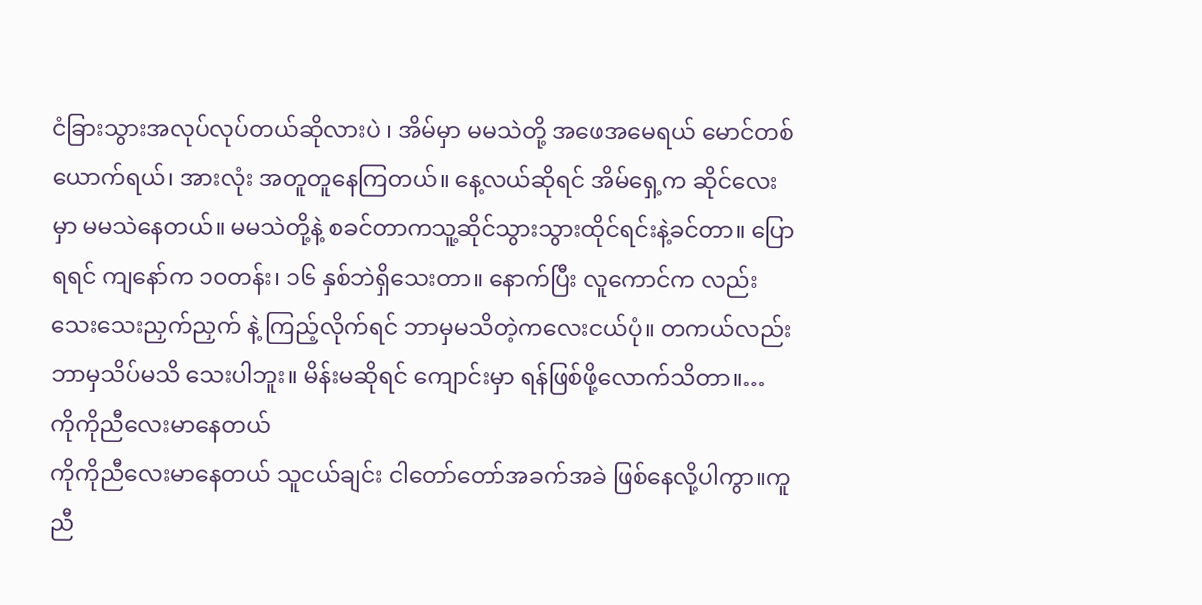ငံခြားသွားအလုပ်လုပ်တယ်ဆိုလားပဲ ၊ အိမ်မှာ မမသဲတို့ အဖေအမေရယ် မောင်တစ်ယောက်ရယ်၊ အားလုံး အတူတူနေကြတယ်။ နေ့လယ်ဆိုရင် အိမ်ရှေ့က ဆိုင်လေးမှာ မမသဲနေတယ်။ မမသဲတို့နဲ့ စခင်တာကသူ့ဆိုင်သွားသွားထိုင်ရင်းနဲ့ခင်တာ။ ပြောရရင် ကျနော်က ၁၀တန်း၊ ၁၆ နှစ်ဘဲရှိသေးတာ။ နောက်ပြီး လူကောင်က လည်း သေးသေးညှက်ညှက် နဲ့ ကြည့်လိုက်ရင် ဘာမှမသိတဲ့ကလေးငယ်ပုံ။ တကယ်လည်းဘာမှသိပ်မသိ သေးပါဘူး။ မိန်းမဆိုရင် ကျောင်းမှာ ရန်ဖြစ်ဖို့လောက်သိတာ။…
ကိုကိုညီလေးမာနေတယ်
ကိုကိုညီလေးမာနေတယ် သူငယ်ချင်း ငါတော်တော်အခက်အခဲ ဖြစ်နေလို့ပါကွာ။ကူညီ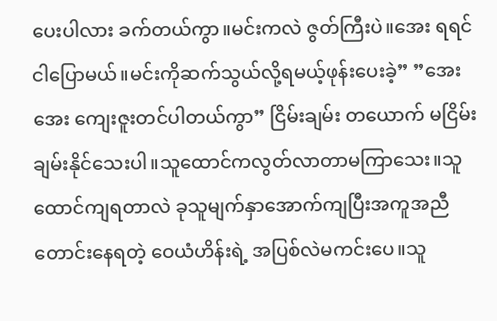ပေးပါလား ခက်တယ်ကွာ။မင်းကလဲ ဇွတ်ကြီးပဲ။အေး ရရင် ငါပြောမယ်။မင်းကိုဆက်သွယ်လို့ရမယ့်ဖုန်းပေးခဲ့” ”အေးအေး ကျေးဇူးတင်ပါတယ်ကွာ” ငြိမ်းချမ်း တယောက် မငြိမ်းချမ်းနိုင်သေးပါ။သူထောင်ကလွတ်လာတာမကြာသေး။သူထောင်ကျရတာလဲ ခုသူမျက်နှာအောက်ကျပြီးအကူအညီတောင်းနေရတဲ့ ဝေယံဟိန်းရဲ့ အပြစ်လဲမကင်းပေ။သူ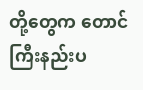တို့တွေက တောင်ကြီးနည်းပ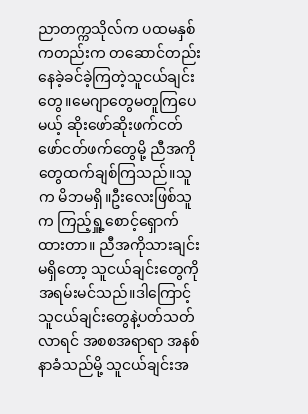ညာတက္ကသိုလ်က ပထမနှစ်ကတည်းက တဆောင်တည်းနေခဲ့ခင်ခဲ့ကြတဲ့သူငယ်ချင်းတွေ။မေဂျာတွေမတူကြပေမယ့် ဆိုးဖော်ဆိုးဖက်ငတ်ဖော်ငတ်ဖက်တွေမို့ ညီအကိုတွေထက်ချစ်ကြသည်။သူက မိဘမရှိ။ဦးလေးဖြစ်သူက ကြည့်ရှူ့စောင့်ရှောက်ထားတာ။ ညီအကိုသားချင်းမရှိတော့ သူငယ်ချင်းတွေကို အရမ်းမင်သည်။ဒါကြောင့် သူငယ်ချင်းတွေနဲ့ပတ်သတ်လာရင် အစစအရာရာ အနစ်နာခံသည်မို့ သူငယ်ချင်းအ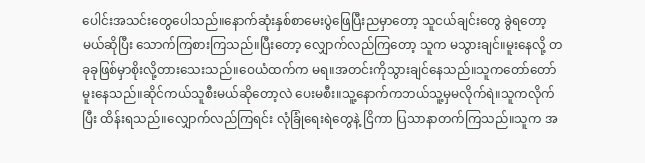ပေါင်းအသင်းတွေပေါသည်။နောက်ဆုံးနှစ်စာမေးပွဲဖြေပြီးညမှာတော့ သူငယ်ချင်းတွေ ခွဲရတော့မယ်ဆိုပြီး သောက်ကြစားကြသည်။ပြီးတော့ လျှောက်လည်ကြတော့ သူက မသွားချင်။မူးနေလို့ တခုခုဖြစ်မှာစိုးလို့တားသေးသည်။ဝေယံထက်က မရ။အတင်းကိုသွားချင်နေသည်။သူကတော်တော်မူးနေသည်။ဆိုင်ကယ်သူစီးမယ်ဆိုတော့လဲ ပေးမစီး။သူ့နောက်ကဘယ်သူ့မှမလိုက်ရဲ။သူကလိုက်ပြီး ထိန်းရသည်။လျှောက်လည်ကြရင်း လုံခြုံရေးရဲတွေနဲ့ ငြိကာ ပြသာနာတက်ကြသည်။သူက အ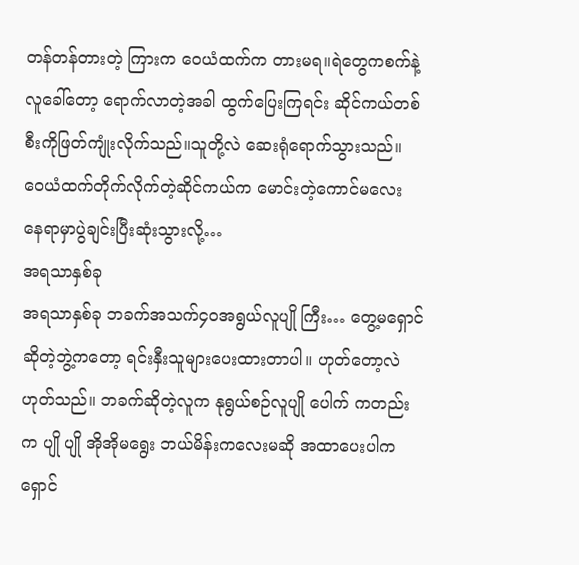တန်တန်တားတဲ့ ကြားက ဝေယံထက်က တားမရ။ရဲတွေကစက်နဲ့ လူခေါ်တော့ ရောက်လာတဲ့အခါ ထွက်ပြေးကြရင်း ဆိုင်ကယ်တစ်စီးကိုဖြတ်ကျုံးလိုက်သည်။သူတို့လဲ ဆေးရုံရောက်သွားသည်။ ဝေယံထက်တိုက်လိုက်တဲ့ဆိုင်ကယ်က မောင်းတဲ့ကောင်မလေး နေရာမှာပွဲချင်းပြီးဆုံးသွားလို့…
အရသာနှစ်ခု
အရသာနှစ်ခု ဘခက်အသက်၄၀အရွယ်လူပျို ကြီး… တွေ့မရှောင်ဆိုတဲ့ဘွဲ့ကတော့ ရင်းနှီးသူများပေးထားတာပါ။ ဟုတ်တော့လဲဟုတ်သည်။ ဘခက်ဆိုတဲ့လူက နုရွယ်စဉ်လူပျို ပေါက် ကတည်းက ပျို ပျို အိုအိုမရွေး ဘယ်မိန်းကလေးမဆို အထာပေးပါက ရှောင်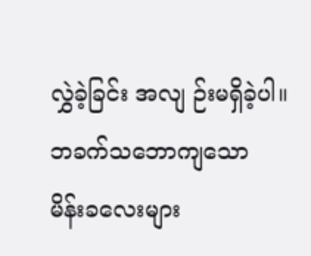လွှဲခဲ့ခြင်း အလျ ဉ်းမရှိခဲ့ပါ။ ဘခက်သဘောကျသော မိန်းခလေးများ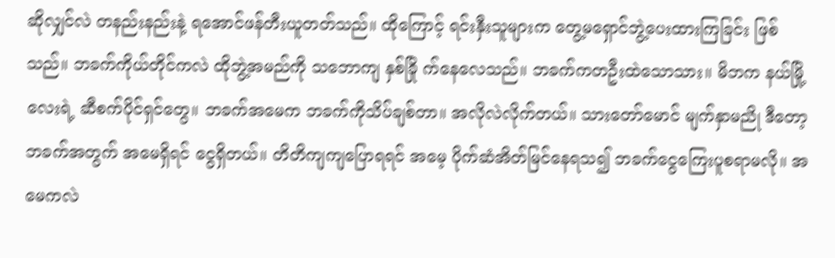ဆိုလျှင်လဲ တနည်းနည်းနဲ့ ရအောင်ဖန်တီးယူတတ်သည်။ ထိုကြောင့် ရင်းနှီးသူများက တွေ့မရှောင်ဘွဲ့ပေးထားကြခြင်း ဖြစ်သည်။ ဘခက်ကိုယ်တိုင်ကလဲ ထိုဘွဲ့အမည်ကို သဘောကျ နှစ်ခြို က်နေလေသည်။ ဘခက်ကတဦးထဲသောသား။ မိဘက နယ်မြို့လေးရဲ့ ဆီစက်ပိုင်ရှင်တွေ။ ဘခက်အမေက ဘခက်ကိုသိပ်ချစ်တာ။ အလိုလဲလိုက်တယ်။ သားတော်မောင် မျက်နှာမညို ဒီတော့ ဘခက်အတွက် အမေရှိရင် ငွေရှိတယ်။ တိတိကျကျပြောရရင် အမေ့ ပိုက်ဆံအိတ်မြင်နေရသ၍ ဘခက်ငွေကြေးပူစရာမလို။ အမေကလဲ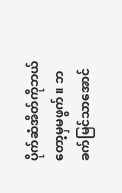ပိုက်ဆံအိတ်ကိုဘယ်တော့မှမဖွက် ။ ဘခက်မြင်သာအောင်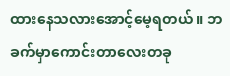ထားနေသလားအောင့်မေ့ရတယ်။ ဘခက်မှာကောင်းတာလေးတခု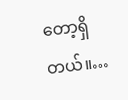တော့ရှိတယ်။…